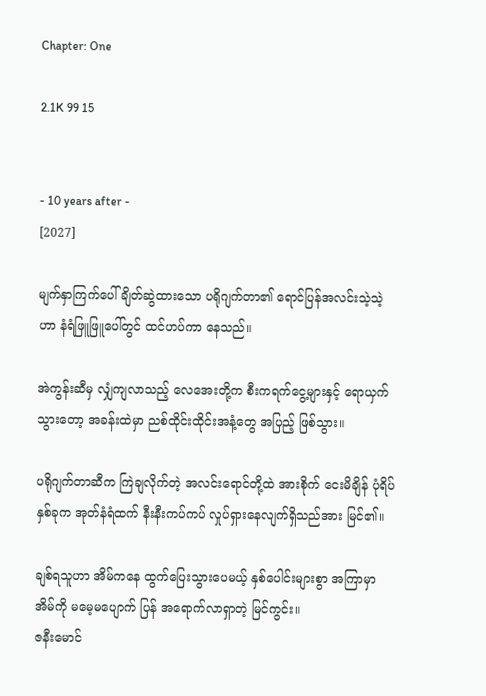Chapter: One

2.1K 99 15


- 10 years after -
[2027]

မျက်နှာကြက်ပေါ် ချိတ်ဆွဲထားသော ပရိုဂျက်တာ၏ ရောင်ပြန်အလင်းသဲ့သဲ့ဟာ နံရံဖြူဖြူပေါ်တွင် ထင်ဟပ်ကာ နေသည်။

အဲကွန်းဆီမှ လျှံကျလာသည့် လေအေးတို့က စီးကရက်ငွေ့များနှင့် ရောယှက်သွားတော့ အခန်းထဲမှာ ညစ်ထိုင်းထိုင်းအနံ့တွေ အပြည့် ဖြစ်သွား။

ပရိုဂျက်တာဆီက ကြဲချလိုက်တဲ့ အလင်းရောင်တို့ထဲ အားစိုက် ငေးမိချိန် ပုံရိပ်နှစ်ခုက အုတ်နံရံထက် နီးနီးကပ်ကပ် လှုပ်ရှားနေလျက်ရှိသည်အား မြင်၏။

ချစ်ရသူဟာ အိမ်ကနေ ထွက်ပြေးသွားပေမယ့် နှစ်ပေါင်းများစွာ အကြာမှာ အိမ်ကို မမေ့မပျောက် ပြန် အရောက်လာရှာတဲ့ မြင်ကွင်း။
ဇနီးမောင်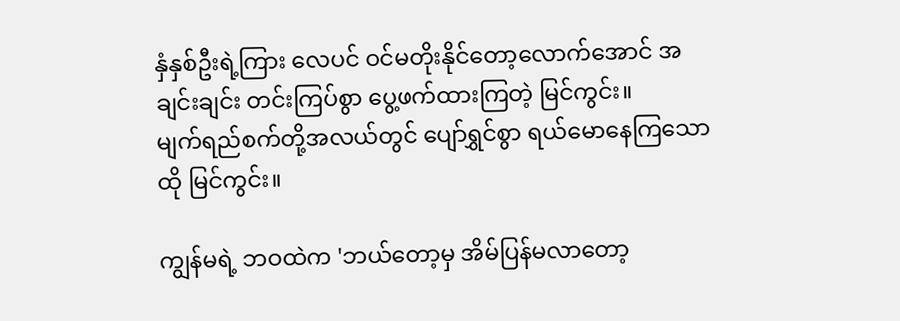နှံနှစ်ဦးရဲ့ကြား လေပင် ဝင်မတိုးနိုင်တော့လောက်အောင် အချင်းချင်း တင်းကြပ်စွာ ပွေ့ဖက်ထားကြတဲ့ မြင်ကွင်း။
မျက်ရည်စက်တို့အလယ်တွင် ပျော်ရွှင်စွာ ရယ်မောနေကြသော ထို မြင်ကွင်း။

ကျွန်မရဲ့ ဘဝထဲက 'ဘယ်တော့မှ အိမ်ပြန်မလာတော့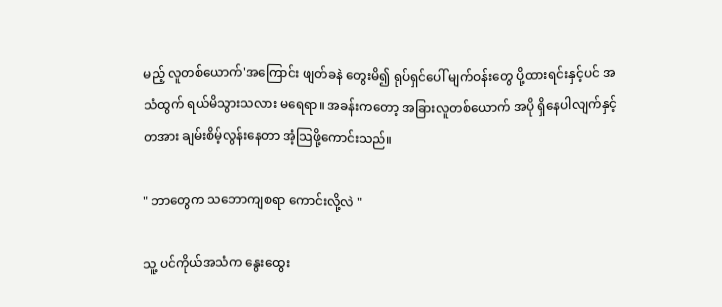မည့် လူတစ်ယောက်'အကြောင်း ဖျတ်ခနဲ တွေးမိ၍ ရုပ်ရှင်ပေါ် မျက်ဝန်းတွေ ပို့ထားရင်းနှင့်ပင် အသံထွက် ရယ်မိသွားသလား မရေရာ။ အခန်းကတော့ အခြားလူတစ်ယောက် အပို ရှိနေပါလျက်နှင့် တအား ချမ်းစိမ့်လွန်းနေတာ အံ့သြဖို့ကောင်းသည်။

" ဘာတွေက သဘောကျစရာ ကောင်းလို့လဲ "

သူ့ ပင်ကိုယ်အသံက နွေးထွေး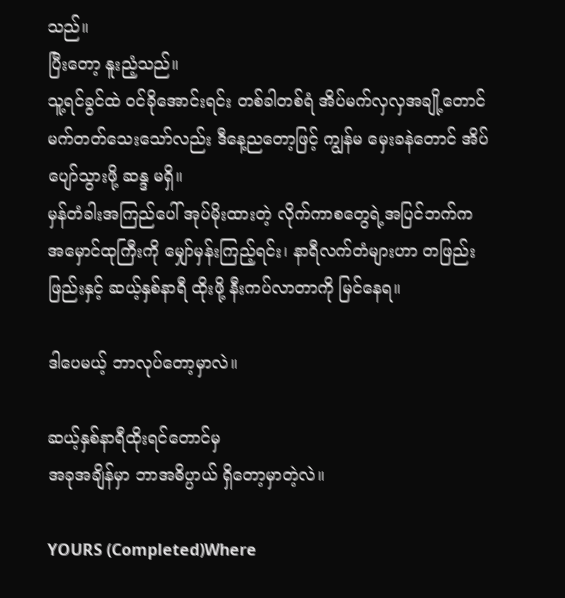သည်။
ပြီးတော့ နူးညံ့သည်။
သူ့ရင်ခွင်ထဲ ဝင်ခိုအောင်းရင်း တစ်ခါတစ်ရံ အိပ်မက်လှလှအချို့တောင် မက်တတ်သေးသော်လည်း ဒီနေ့ညတော့ဖြင့် ကျွန်မ မှေးခနဲတောင် အိပ်ပျော်သွားဖို့ ဆန္ဒ မရှိ။
မှန်တံခါးအကြည်ပေါ် အုပ်မိုးထားတဲ့ လိုက်ကာစတွေရဲ့အပြင်ဘက်က အမှောင်ထုကြီးကို မျှော်မှန်းကြည့်ရင်း၊ နာရီလက်တံများဟာ တဖြည်းဖြည်းနှင့် ဆယ့်နှစ်နာရီ ထိုးဖို့ နီးကပ်လာတာကို မြင်နေရ။

ဒါပေမယ့် ဘာလုပ်တော့မှာလဲ။

ဆယ့်နှစ်နာရီထိုးရင်တောင်မှ
အခုအချိန်မှာ ဘာအဓိပ္ပာယ် ရှိတော့မှာတဲ့လဲ။

YOURS (Completed)Where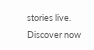stories live. Discover now